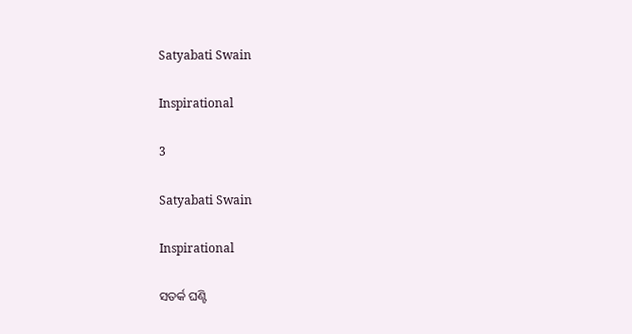Satyabati Swain

Inspirational

3

Satyabati Swain

Inspirational

ସତର୍କ ଘଣ୍ଟି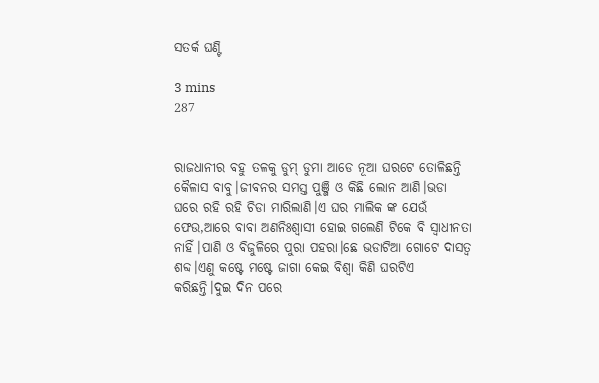ସତର୍କ ଘଣ୍ଟି

3 mins
287


ରାଜଧାନୀର ବହୁ ତଳକୁ ଡୁମ୍ ଡୁମା ଆଡେ ନୂଆ ଘରଟେ ତୋଳିଛନ୍ତି କୈଳାସ ବାବୁ।ଜୀବନର ସମସ୍ତ ପୁଞ୍ଜି ଓ କିଛି ଲୋନ ଆଣି।ଭଡା ଘରେ ରହି ରହି ଚିଡା ମାରିଲାଣି।ଏ ଘର ମାଲିକ ଙ୍କ ଯେଉଁ ଫେଉ,ଆରେ ବାବା ଅଣନିଃଶ୍ଵାସୀ ହୋଇ ଗଲେଣି ଟିକେ ବି ସ୍ୱାଧୀନତା ନାହିଁ।ପାଣି ଓ ବିଜୁଳିରେ ପୁରା ପହରା।ଛେ ଭଡାଟିଆ ଗୋଟେ ଦାସତ୍ୱ ଶବ୍ଦ।ଏଣୁ କଷ୍ଟେ ମଷ୍ଟେ ଜାଗା କେଇ ବିଶ୍ୱା କିଣି ଘରଟିଏ କରିଛନ୍ତି।ଦୁଇ ଦିନ ପରେ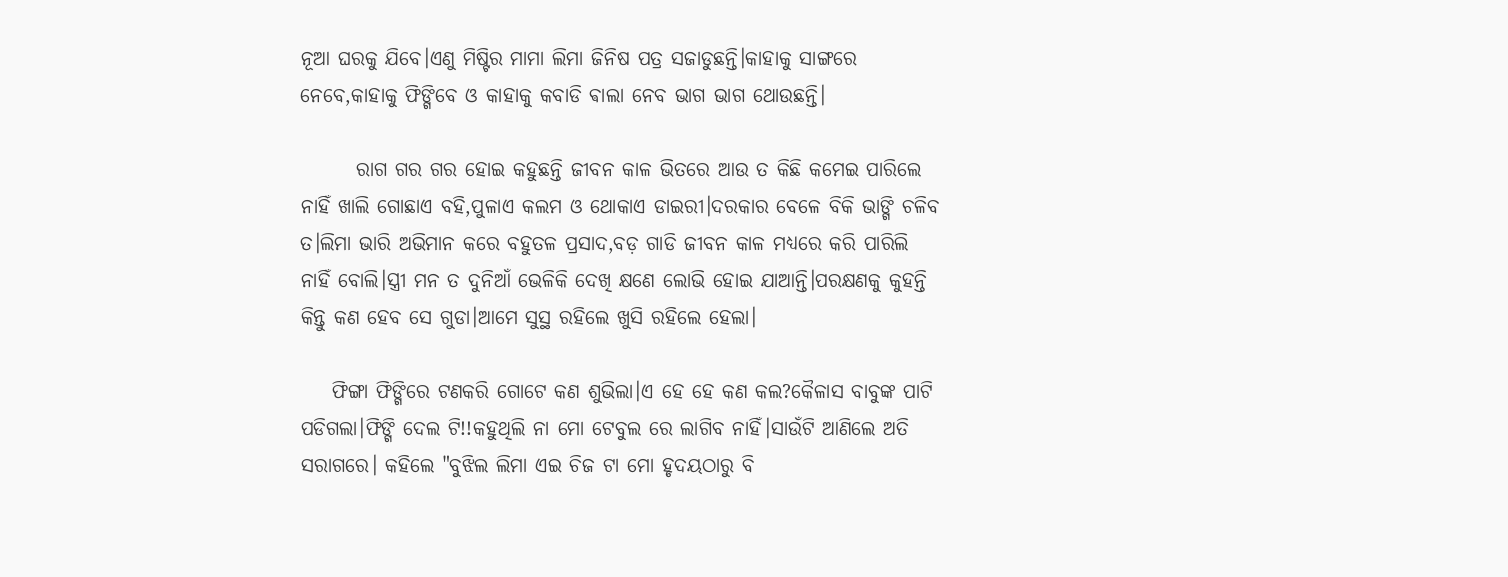ନୂଆ ଘରକୁ ଯିବେ।ଏଣୁ ମିଷ୍ଟିର ମାମା ଲିମା ଜିନିଷ ପତ୍ର ସଜାଡୁଛନ୍ତି।କାହାକୁ ସାଙ୍ଗରେ ନେବେ,କାହାକୁ ଫିଙ୍ଗିବେ ଓ କାହାକୁ କବାଡି ଵାଲା ନେବ ଭାଗ ଭାଗ ଥୋଉଛନ୍ତି।

       ରାଗ ଗର ଗର ହୋଇ କହୁଛନ୍ତି ଜୀବନ କାଳ ଭିତରେ ଆଉ ତ କିଛି କମେଇ ପାରିଲେ ନାହିଁ ଖାଲି ଗୋଛାଏ ବହି,ପୁଳାଏ କଲମ ଓ ଥୋକାଏ ଡାଇରୀ।ଦରକାର ବେଳେ ବିକି ଭାଙ୍ଗି ଚଳିବ ତ।ଲିମା ଭାରି ଅଭିମାନ କରେ ବହୁତଳ ପ୍ରସାଦ,ବଡ଼ ଗାଡି ଜୀବନ କାଳ ମଧ୍ୟରେ କରି ପାରିଲି ନାହିଁ ବୋଲି।ସ୍ତ୍ରୀ ମନ ତ ଦୁନିଆଁ ଭେଳିକି ଦେଖି କ୍ଷଣେ ଲୋଭି ହୋଇ ଯାଆନ୍ତି।ପରକ୍ଷଣକୁ କୁହନ୍ତି କିନ୍ତୁ କଣ ହେବ ସେ ଗୁଡା।ଆମେ ସୁସ୍ଥ ରହିଲେ ଖୁସି ରହିଲେ ହେଲା।

    ଫିଙ୍ଗା ଫିଙ୍ଗିରେ ଟଣକରି ଗୋଟେ କଣ ଶୁଭିଲା।ଏ ହେ ହେ କଣ କଲ?କୈଳାସ ବାବୁଙ୍କ ପାଟି ପଡିଗଲା।ଫିଙ୍ଗି ଦେଲ ଟି!!କହୁଥିଲି ନା ମୋ ଟେବୁଲ ରେ ଲାଗିବ ନାହିଁ।ସାଉଁଟି ଆଣିଲେ ଅତି ସରାଗରେ। କହିଲେ "ବୁଝିଲ ଲିମା ଏଇ ଚିଜ ଟା ମୋ ହୃଦୟଠାରୁ ବି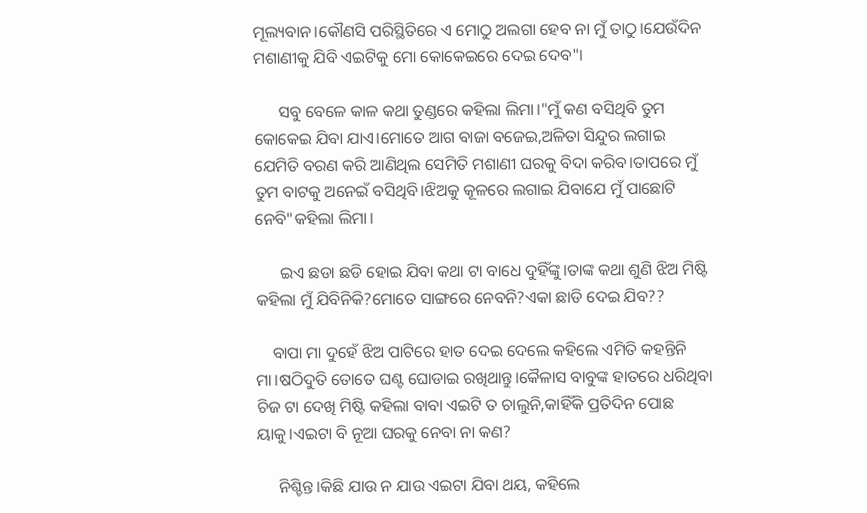ମୂଲ୍ୟବାନ।କୌଣସି ପରିସ୍ଥିତିରେ ଏ ମୋଠୁ ଅଲଗା ହେବ ନା ମୁଁ ତାଠୁ।ଯେଉଁଦିନ ମଶାଣୀକୁ ଯିବି ଏଇଟିକୁ ମୋ କୋକେଇରେ ଦେଇ ଦେବ"।

      ସବୁ ବେଳେ କାଳ କଥା ତୁଣ୍ଡରେ କହିଲା ଲିମା।"ମୁଁ କଣ ବସିଥିବି ତୁମ କୋକେଇ ଯିବା ଯାଏ।ମୋତେ ଆଗ ବାଜା ବଜେଇ,ଅଳିତା ସିନ୍ଦୁର ଲଗାଇ ଯେମିତି ବରଣ କରି ଆଣିଥିଲ ସେମିତି ମଶାଣୀ ଘରକୁ ବିଦା କରିବ।ତାପରେ ମୁଁ ତୁମ ବାଟକୁ ଅନେଇଁ ବସିଥିବି।ଝିଅକୁ କୂଳରେ ଲଗାଇ ଯିବାଯେ ମୁଁ ପାଛୋଟି ନେବି"କହିଲା ଲିମା।

      ଇଏ ଛଡା ଛଡି ହୋଇ ଯିବା କଥା ଟା ବାଧେ ଦୁହିଁଙ୍କୁ।ତାଙ୍କ କଥା ଶୁଣି ଝିଅ ମିଷ୍ଟି କହିଲା ମୁଁ ଯିବିନିକି?ମୋତେ ସାଙ୍ଗରେ ନେବନି?ଏକା ଛାଡି ଦେଇ ଯିବ??

    ବାପା ମା ଦୁହେଁ ଝିଅ ପାଟିରେ ହାତ ଦେଇ ଦେଲେ କହିଲେ ଏମିତି କହନ୍ତିନି ମା।ଷଠିଦୁତି ତୋତେ ଘଣ୍ଟ ଘୋଡାଇ ରଖିଥାନ୍ତୁ।କୈଳାସ ବାବୁଙ୍କ ହାତରେ ଧରିଥିବା ଚିଜ ଟା ଦେଖି ମିଷ୍ଟି କହିଲା ବାବା ଏଇଟି ତ ଚାଲୁନି,କାହିଁକି ପ୍ରତିଦିନ ପୋଛ ୟାକୁ।ଏଇଟା ବି ନୂଆ ଘରକୁ ନେବା ନା କଣ?

     ନିଶ୍ଚିନ୍ତ।କିଛି ଯାଉ ନ ଯାଉ ଏଇଟା ଯିବା ଥୟ, କହିଲେ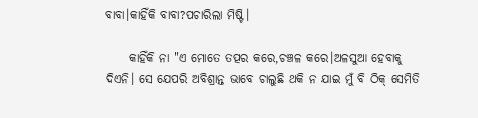ବାବା।କାହିଁକି ବାବା?ପଚାରିଲା ମିଷ୍ଟି।

     କାହିଁକି ନା "ଏ ମୋତେ ତତ୍ପର କରେ,ଚଞ୍ଚଳ କରେ।ଅଳସୁଆ ହେବାକୁ ଦିଏନି। ସେ ଯେପରି ଅବିଶ୍ରାନ୍ତ ଭାବେ ଚାଲୁଛି ଥକି ନ ଯାଇ ମୁଁ ବି ଠିକ୍ ସେମିତି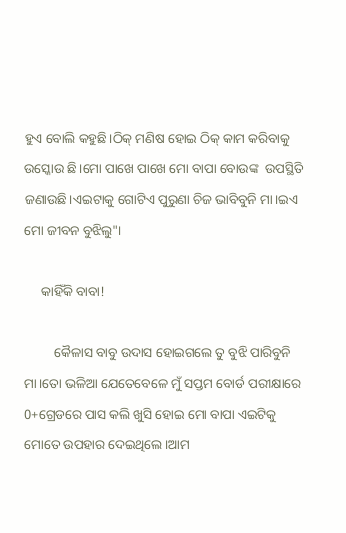ହୁଏ ବୋଲି କହୁଛି।ଠିକ୍ ମଣିଷ ହୋଇ ଠିକ୍ କାମ କରିବାକୁ ଉସ୍କୋଉ ଛି।ମୋ ପାଖେ ପାଖେ ମୋ ବାପା ବୋଉଙ୍କ  ଉପସ୍ଥିତି ଜଣାଉଛି।ଏଇଟାକୁ ଗୋଟିଏ ପୁରୁଣା ଚିଜ ଭାବିବୁନି ମା।ଇଏ ମୋ ଜୀବନ ବୁଝିଲୁ"।

     କାହିଁକି ବାବା!

         କୈଳାସ ବାବୁ ଉଦାସ ହୋଇଗଲେ ତୁ ବୁଝି ପାରିବୁନି ମା।ତୋ ଭଳିଆ ଯେତେବେଳେ ମୁଁ ସପ୍ତମ ବୋର୍ଡ ପରୀକ୍ଷାରେ 0+ଗ୍ରେଡରେ ପାସ କଲି ଖୁସି ହୋଇ ମୋ ବାପା ଏଇଟିକୁ ମୋତେ ଉପହାର ଦେଇଥିଲେ।ଆମ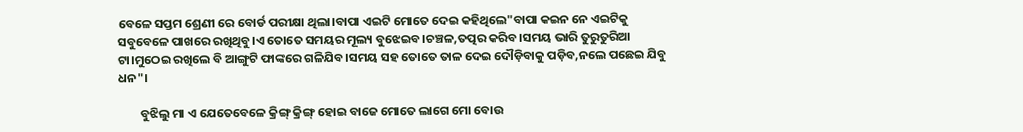ବେଳେ ସପ୍ତମ ଶ୍ରେଣୀ ରେ ବୋର୍ଡ ପରୀକ୍ଷା ଥିଲା।ବାପା ଏଇଟି ମୋତେ ଦେଇ କହିଥିଲେ"ବାପା କଇନ ନେ ଏଇଟିକୁ ସବୁବେଳେ ପାଖରେ ରଖିଥିବୁ।ଏ ତୋତେ ସମୟର ମୂଲ୍ୟ ବୁଝେଇବ।ଚଞ୍ଚଳ,ତତ୍ପର କରିବ।ସମୟ ଭାରି ତୁରୁତୁରିଆ ଟା।ମୁଠେଇ ରଖିଲେ ବି ଆଙ୍ଗୁଟି ଫାଙ୍କରେ ଗଳିଯିବ।ସମୟ ସହ ତୋତେ ତାଳ ଦେଇ ଦୌଡ଼ିବାକୁ ପଡ଼ିବ,ନଲେ ପଛେଇ ଯିବୁ ଧନ"।

        ବୁଝିଲୁ ମା ଏ ଯେତେବେଳେ କ୍ରିଙ୍ଗ୍ କ୍ରିଙ୍ଗ୍ ହୋଇ ବାଜେ ମୋତେ ଲାଗେ ମୋ ବୋଉ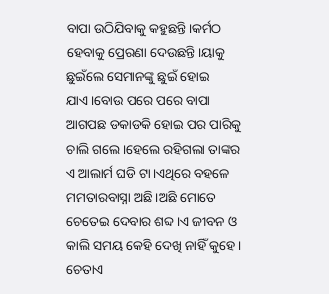ବାପା ଉଠିଯିବାକୁ କହୁଛନ୍ତି।କର୍ମଠ ହେବାକୁ ପ୍ରେରଣା ଦେଉଛନ୍ତି।ୟାକୁ ଛୁଇଁଲେ ସେମାନଙ୍କୁ ଛୁଇଁ ହୋଇ ଯାଏ।ବୋଉ ପରେ ପରେ ବାପା ଆଗପଛ ଡକାଡକି ହୋଇ ପର ପାରିକୁ ଚାଲି ଗଲେ।ହେଲେ ରହିଗଲା ତାଙ୍କର ଏ ଆଲାର୍ମ ଘଡି ଟା।ଏଥିରେ ବହଳେ ମମତାରବାସ୍ନା ଅଛି।ଅଛି ମୋତେ ଚେତେଇ ଦେବାର ଶବ୍ଦ।ଏ ଜୀବନ ଓ କାଲି ସମୟ କେହି ଦେଖି ନାହିଁ କୁହେ। ଚେତାଏ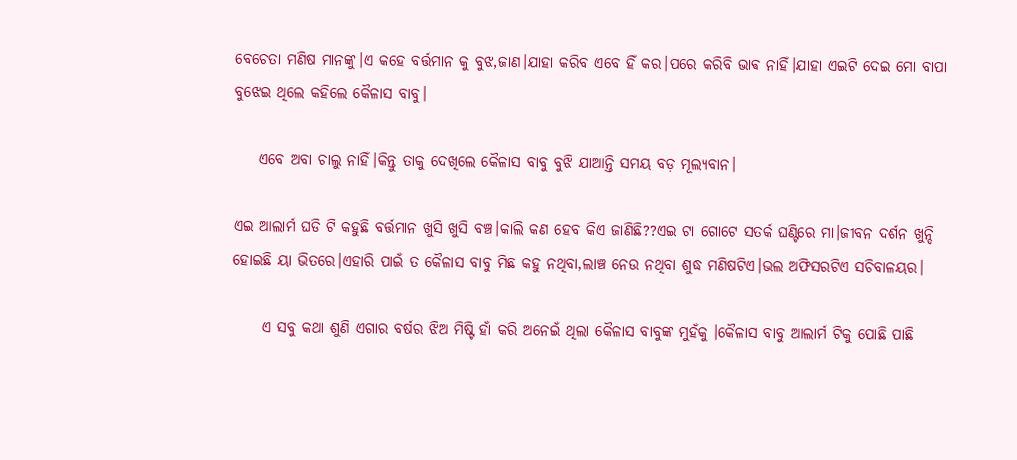ବେଚେତା ମଣିଷ ମାନଙ୍କୁ।ଏ କହେ ବର୍ତ୍ତମାନ କୁ ବୁଝ,ଜାଣ।ଯାହା କରିବ ଏବେ ହିଁ କର।ପରେ କରିବି ଭାଵ ନାହିଁ।ଯାହା ଏଇଟି ଦେଇ ମୋ ବାପା ବୁଝେଇ ଥିଲେ କହିଲେ କୈଳାସ ବାବୁ।

    ଏବେ ଅବା ଚାଲୁ ନାହିଁ।କିନ୍ତୁ ତାକୁ ଦେଖିଲେ କୈଳାସ ବାବୁ ବୁଝି ଯାଆନ୍ତି ସମୟ ବଡ଼ ମୂଲ୍ୟବାନ।

ଏଇ ଆଲାର୍ମ ଘଡି ଟି କହୁଛି ବର୍ତ୍ତମାନ ଖୁସି ଖୁସି ବଞ୍ଚ।କାଲି କଣ ହେବ କିଏ ଜାଣିଛି??ଏଇ ଟା ଗୋଟେ ସତର୍କ ଘଣ୍ଟିରେ ମା।ଜୀବନ ଦର୍ଶନ ଖୁନ୍ଦି ହୋଇଛି ୟା ଭିତରେ।ଏହାରି ପାଇଁ ତ କୈଳାସ ବାବୁ ମିଛ କହୁ ନଥିବା,ଲାଞ୍ଚ ନେଉ ନଥିବା ଶୁଦ୍ଧ ମଣିଷଟିଏ।ଭଲ ଅଫିସରଟିଏ ସଚିବାଳୟର।

     ଏ ସବୁ କଥା ଶୁଣି ଏଗାର ବର୍ଷର ଝିଅ ମିଷ୍ଟି ହାଁ କରି ଅନେଇଁ ଥିଲା କୈଳାସ ବାବୁଙ୍କ ମୁହଁକୁ ।କୈଳାସ ବାବୁ ଆଲାର୍ମ ଟିକୁ ପୋଛି ପାଛି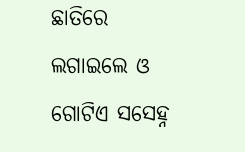ଛାତିରେ ଲଗାଇଲେ ଓ ଗୋଟିଏ ସସେହ୍ନ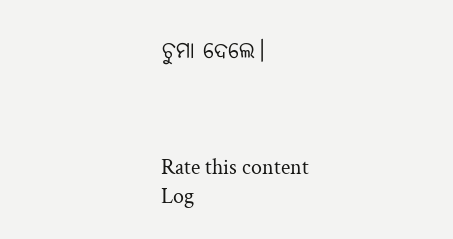ଚୁମା ଦେଲେ।



Rate this content
Log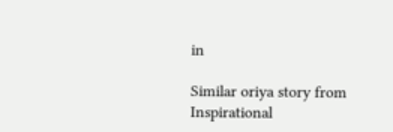in

Similar oriya story from Inspirational